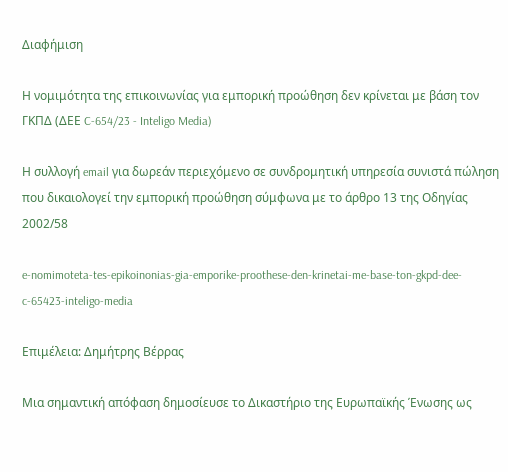Διαφήμιση

Η νομιμότητα της επικοινωνίας για εμπορική προώθηση δεν κρίνεται με βάση τον ΓΚΠΔ (ΔΕΕ C-654/23 - Inteligo Media)

Η συλλογή email για δωρεάν περιεχόμενο σε συνδρομητική υπηρεσία συνιστά πώληση που δικαιολογεί την εμπορική προώθηση σύμφωνα με το άρθρο 13 της Οδηγίας 2002/58

e-nomimoteta-tes-epikoinonias-gia-emporike-proothese-den-krinetai-me-base-ton-gkpd-dee-c-65423-inteligo-media

Επιμέλεια: Δημήτρης Βέρρας

Μια σημαντική απόφαση δημοσίευσε το Δικαστήριο της Ευρωπαϊκής Ένωσης ως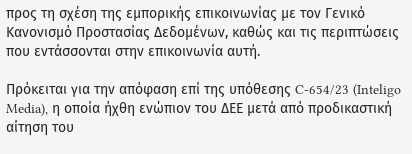προς τη σχέση της εμπορικής επικοινωνίας με τον Γενικό Κανονισμό Προστασίας Δεδομένων, καθώς και τις περιπτώσεις που εντάσσονται στην επικοινωνία αυτή.

Πρόκειται για την απόφαση επί της υπόθεσης C-654/23 (Inteligo Media), η οποία ήχθη ενώπιον του ΔΕΕ μετά από προδικαστική αίτηση του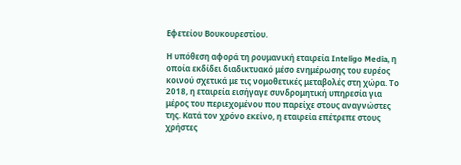Εφετείου Βουκουρεστίου.

Η υπόθεση αφορά τη ρουμανική εταιρεία Inteligo Media, η οποία εκδίδει διαδικτυακό μέσο ενημέρωσης του ευρέος κοινού σχετικά με τις νομοθετικές μεταβολές στη χώρα. Το 2018, η εταιρεία εισήγαγε συνδρομητική υπηρεσία για μέρος του περιεχομένου που παρείχε στους αναγνώστες της. Κατά τον χρόνο εκείνο, η εταιρεία επέτρεπε στους χρήστες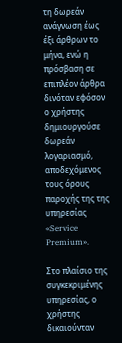τη δωρεάν ανάγνωση έως έξι άρθρων το μήνα, ενώ η πρόσβαση σε επιπλέον άρθρα δινόταν εφόσον ο χρήστης δημιουργούσε δωρεάν λογαριασμό, αποδεχόμενος τους όρους παροχής της της υπηρεσίας «Service Premium».

Στο πλαίσιο της συγκεκριμένης υπηρεσίας, ο χρήστης δικαιούνταν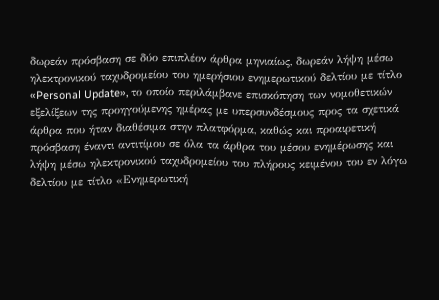δωρεάν πρόσβαση σε δύο επιπλέον άρθρα μηνιαίως, δωρεάν λήψη μέσω ηλεκτρονικού ταχυδρομείου του ημερήσιου ενημερωτικού δελτίου με τίτλο «Personal Update», το οποίο περιλάμβανε επισκόπηση των νομοθετικών εξελίξεων της προηγούμενης ημέρας με υπερσυνδέσμους προς τα σχετικά άρθρα που ήταν διαθέσιμα στην πλατφόρμα, καθώς και προαιρετική πρόσβαση έναντι αντιτίμου σε όλα τα άρθρα του μέσου ενημέρωσης και λήψη μέσω ηλεκτρονικού ταχυδρομείου του πλήρους κειμένου του εν λόγω δελτίου με τίτλο «Ενημερωτική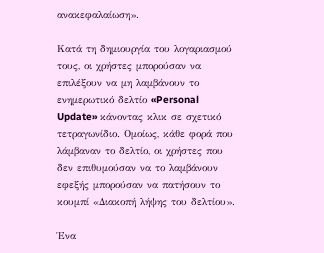ανακεφαλαίωση».

Κατά τη δημιουργία του λογαριασμού τους, οι χρήστες μπορούσαν να επιλέξουν να μη λαμβάνουν το ενημερωτικό δελτίο «Personal Update» κάνοντας κλικ σε σχετικό τετραγωνίδιο. Ομοίως, κάθε φορά που λάμβαναν το δελτίο, οι χρήστες που δεν επιθυμούσαν να το λαμβάνουν εφεξής μπορούσαν να πατήσουν το κουμπί «Διακοπή λήψης του δελτίου».

Ένα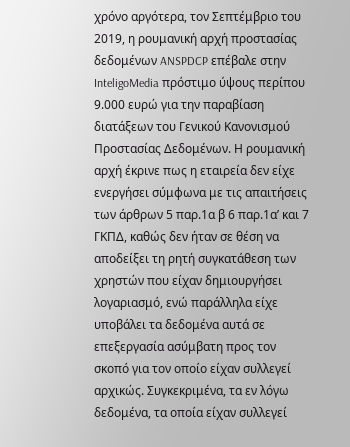χρόνο αργότερα, τον Σεπτέμβριο του 2019, η ρουμανική αρχή προστασίας δεδομένων ANSPDCP επέβαλε στην InteligoMedia πρόστιμο ύψους περίπου 9.000 ευρώ για την παραβίαση διατάξεων του Γενικού Κανονισμού Προστασίας Δεδομένων. Η ρουμανική αρχή έκρινε πως η εταιρεία δεν είχε ενεργήσει σύμφωνα με τις απαιτήσεις των άρθρων 5 παρ.1α β 6 παρ.1α’ και 7 ΓΚΠΔ, καθώς δεν ήταν σε θέση να αποδείξει τη ρητή συγκατάθεση των χρηστών που είχαν δημιουργήσει λογαριασμό, ενώ παράλληλα είχε υποβάλει τα δεδομένα αυτά σε επεξεργασία ασύμβατη προς τον σκοπό για τον οποίο είχαν συλλεγεί αρχικώς. Συγκεκριμένα, τα εν λόγω δεδομένα, τα οποία είχαν συλλεγεί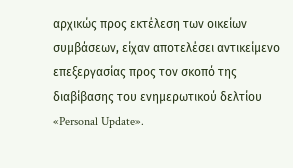αρχικώς προς εκτέλεση των οικείων συμβάσεων, είχαν αποτελέσει αντικείμενο επεξεργασίας προς τον σκοπό της διαβίβασης του ενημερωτικού δελτίου «Personal Update».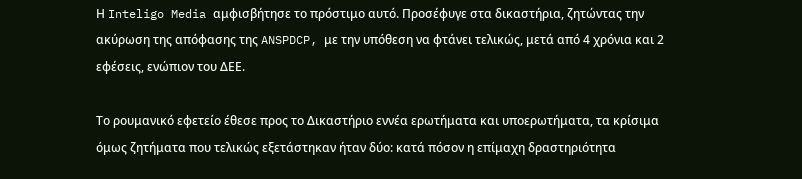Η Inteligo Media αμφισβήτησε το πρόστιμο αυτό. Προσέφυγε στα δικαστήρια, ζητώντας την ακύρωση της απόφασης της ANSPDCP, με την υπόθεση να φτάνει τελικώς, μετά από 4 χρόνια και 2 εφέσεις, ενώπιον του ΔΕΕ.

Το ρουμανικό εφετείο έθεσε προς το Δικαστήριο εννέα ερωτήματα και υποερωτήματα, τα κρίσιμα όμως ζητήματα που τελικώς εξετάστηκαν ήταν δύο: κατά πόσον η επίμαχη δραστηριότητα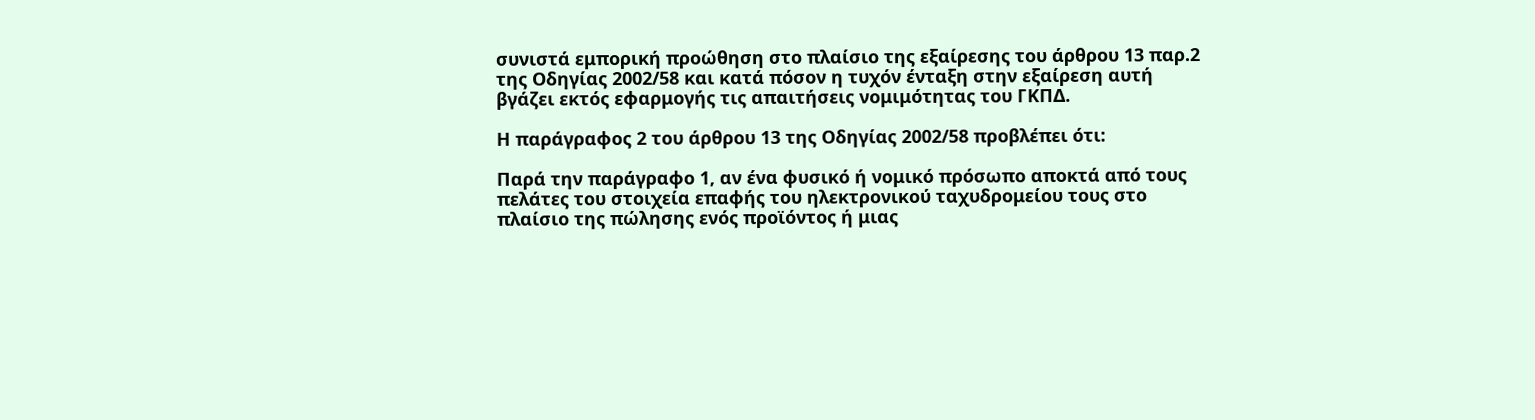συνιστά εμπορική προώθηση στο πλαίσιο της εξαίρεσης του άρθρου 13 παρ.2 της Οδηγίας 2002/58 και κατά πόσον η τυχόν ένταξη στην εξαίρεση αυτή βγάζει εκτός εφαρμογής τις απαιτήσεις νομιμότητας του ΓΚΠΔ.

Η παράγραφος 2 του άρθρου 13 της Οδηγίας 2002/58 προβλέπει ότι:

Παρά την παράγραφο 1, αν ένα φυσικό ή νομικό πρόσωπο αποκτά από τους πελάτες του στοιχεία επαφής του ηλεκτρονικού ταχυδρομείου τους στο πλαίσιο της πώλησης ενός προϊόντος ή μιας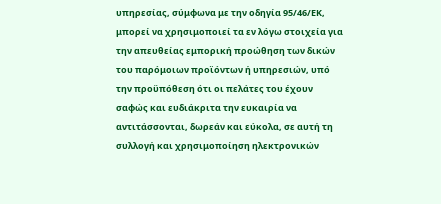υπηρεσίας, σύμφωνα με την οδηγία 95/46/ΕΚ, μπορεί να χρησιμοποιεί τα εν λόγω στοιχεία για την απευθείας εμπορική προώθηση των δικών του παρόμοιων προϊόντων ή υπηρεσιών, υπό την προϋπόθεση ότι οι πελάτες του έχουν σαφώς και ευδιάκριτα την ευκαιρία να αντιτάσσονται, δωρεάν και εύκολα, σε αυτή τη συλλογή και χρησιμοποίηση ηλεκτρονικών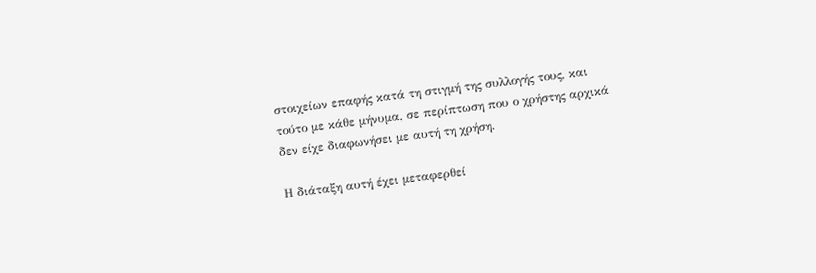στοιχείων επαφής κατά τη στιγμή της συλλογής τους, και τούτο με κάθε μήνυμα, σε περίπτωση που ο χρήστης αρχικά δεν είχε διαφωνήσει με αυτή τη χρήση.

Η διάταξη αυτή έχει μεταφερθεί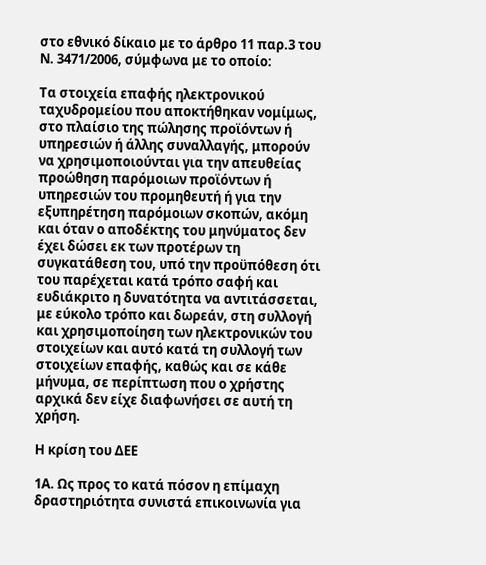στο εθνικό δίκαιο με το άρθρο 11 παρ.3 του Ν. 3471/2006, σύμφωνα με το οποίο:

Τα στοιχεία επαφής ηλεκτρονικού ταχυδρομείου που αποκτήθηκαν νομίμως, στο πλαίσιο της πώλησης προϊόντων ή υπηρεσιών ή άλλης συναλλαγής, μπορούν να χρησιμοποιούνται για την απευθείας προώθηση παρόμοιων προϊόντων ή υπηρεσιών του προμηθευτή ή για την εξυπηρέτηση παρόμοιων σκοπών, ακόμη και όταν ο αποδέκτης του μηνύματος δεν έχει δώσει εκ των προτέρων τη συγκατάθεση του, υπό την προϋπόθεση ότι του παρέχεται κατά τρόπο σαφή και ευδιάκριτο η δυνατότητα να αντιτάσσεται, με εύκολο τρόπο και δωρεάν, στη συλλογή και χρησιμοποίηση των ηλεκτρονικών του στοιχείων και αυτό κατά τη συλλογή των στοιχείων επαφής, καθώς και σε κάθε μήνυμα, σε περίπτωση που ο χρήστης αρχικά δεν είχε διαφωνήσει σε αυτή τη χρήση.

Η κρίση του ΔΕΕ

1Α. Ως προς το κατά πόσον η επίμαχη δραστηριότητα συνιστά επικοινωνία για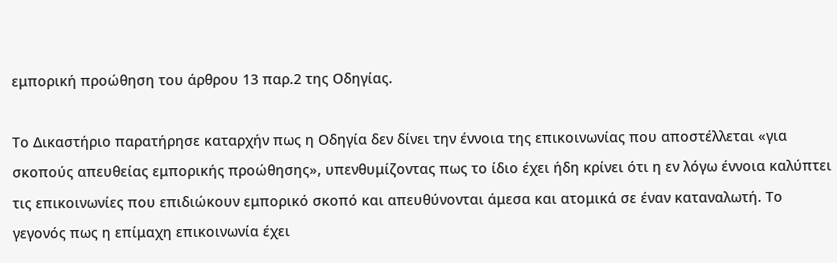εμπορική προώθηση του άρθρου 13 παρ.2 της Οδηγίας.

Το Δικαστήριο παρατήρησε καταρχήν πως η Οδηγία δεν δίνει την έννοια της επικοινωνίας που αποστέλλεται «για σκοπούς απευθείας εμπορικής προώθησης», υπενθυμίζοντας πως το ίδιο έχει ήδη κρίνει ότι η εν λόγω έννοια καλύπτει τις επικοινωνίες που επιδιώκουν εμπορικό σκοπό και απευθύνονται άμεσα και ατομικά σε έναν καταναλωτή. Το γεγονός πως η επίμαχη επικοινωνία έχει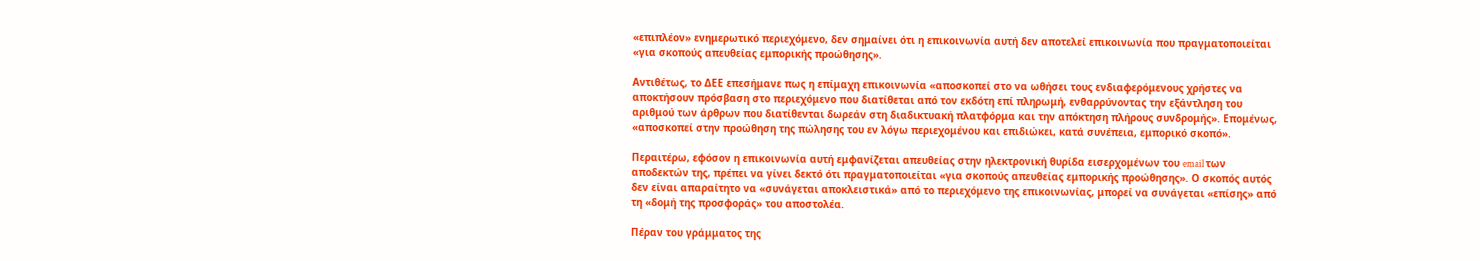«επιπλέον» ενημερωτικό περιεχόμενο, δεν σημαίνει ότι η επικοινωνία αυτή δεν αποτελεί επικοινωνία που πραγματοποιείται «για σκοπούς απευθείας εμπορικής προώθησης».

Αντιθέτως, το ΔΕΕ επεσήμανε πως η επίμαχη επικοινωνία «αποσκοπεί στο να ωθήσει τους ενδιαφερόμενους χρήστες να αποκτήσουν πρόσβαση στο περιεχόμενο που διατίθεται από τον εκδότη επί πληρωμή, ενθαρρύνοντας την εξάντληση του αριθμού των άρθρων που διατίθενται δωρεάν στη διαδικτυακή πλατφόρμα και την απόκτηση πλήρους συνδρομής». Επομένως, «αποσκοπεί στην προώθηση της πώλησης του εν λόγω περιεχομένου και επιδιώκει, κατά συνέπεια, εμπορικό σκοπό».

Περαιτέρω, εφόσον η επικοινωνία αυτή εμφανίζεται απευθείας στην ηλεκτρονική θυρίδα εισερχομένων του email των αποδεκτών της, πρέπει να γίνει δεκτό ότι πραγματοποιείται «για σκοπούς απευθείας εμπορικής προώθησης». Ο σκοπός αυτός δεν είναι απαραίτητο να «συνάγεται αποκλειστικά» από το περιεχόμενο της επικοινωνίας, μπορεί να συνάγεται «επίσης» από τη «δομή της προσφοράς» του αποστολέα.

Πέραν του γράμματος της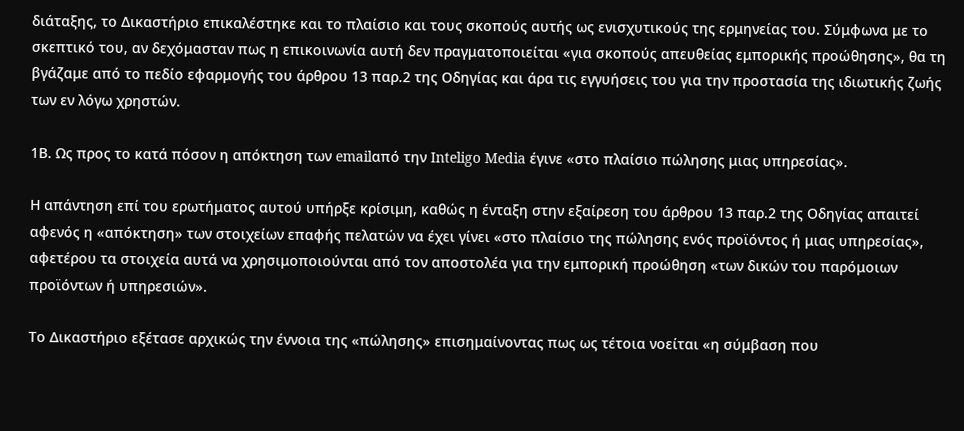διάταξης, το Δικαστήριο επικαλέστηκε και το πλαίσιο και τους σκοπούς αυτής ως ενισχυτικούς της ερμηνείας του. Σύμφωνα με το σκεπτικό του, αν δεχόμασταν πως η επικοινωνία αυτή δεν πραγματοποιείται «για σκοπούς απευθείας εμπορικής προώθησης», θα τη βγάζαμε από το πεδίο εφαρμογής του άρθρου 13 παρ.2 της Οδηγίας και άρα τις εγγυήσεις του για την προστασία της ιδιωτικής ζωής των εν λόγω χρηστών.

1Β. Ως προς το κατά πόσον η απόκτηση των emailαπό την Inteligo Media έγινε «στο πλαίσιο πώλησης μιας υπηρεσίας».

Η απάντηση επί του ερωτήματος αυτού υπήρξε κρίσιμη, καθώς η ένταξη στην εξαίρεση του άρθρου 13 παρ.2 της Οδηγίας απαιτεί αφενός η «απόκτηση» των στοιχείων επαφής πελατών να έχει γίνει «στο πλαίσιο της πώλησης ενός προϊόντος ή μιας υπηρεσίας», αφετέρου τα στοιχεία αυτά να χρησιμοποιούνται από τον αποστολέα για την εμπορική προώθηση «των δικών του παρόμοιων προϊόντων ή υπηρεσιών».

Το Δικαστήριο εξέτασε αρχικώς την έννοια της «πώλησης» επισημαίνοντας πως ως τέτοια νοείται «η σύμβαση που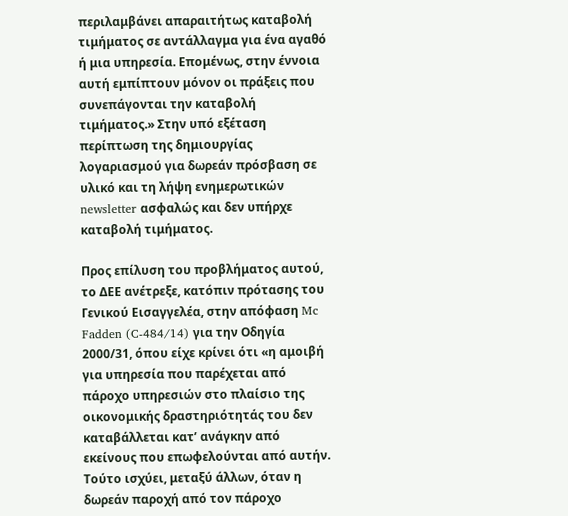περιλαμβάνει απαραιτήτως καταβολή τιμήματος σε αντάλλαγμα για ένα αγαθό ή μια υπηρεσία. Επομένως, στην έννοια αυτή εμπίπτουν μόνον οι πράξεις που συνεπάγονται την καταβολή τιμήματος.» Στην υπό εξέταση περίπτωση της δημιουργίας λογαριασμού για δωρεάν πρόσβαση σε υλικό και τη λήψη ενημερωτικών newsletter ασφαλώς και δεν υπήρχε καταβολή τιμήματος.

Προς επίλυση του προβλήματος αυτού, το ΔΕΕ ανέτρεξε, κατόπιν πρότασης του Γενικού Εισαγγελέα, στην απόφαση Mc Fadden (C‐484/14) για την Οδηγία 2000/31, όπου είχε κρίνει ότι «η αμοιβή για υπηρεσία που παρέχεται από πάροχο υπηρεσιών στο πλαίσιο της οικονομικής δραστηριότητάς του δεν καταβάλλεται κατ’ ανάγκην από εκείνους που επωφελούνται από αυτήν. Τούτο ισχύει, μεταξύ άλλων, όταν η δωρεάν παροχή από τον πάροχο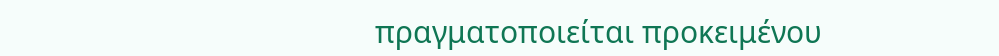πραγματοποιείται προκειμένου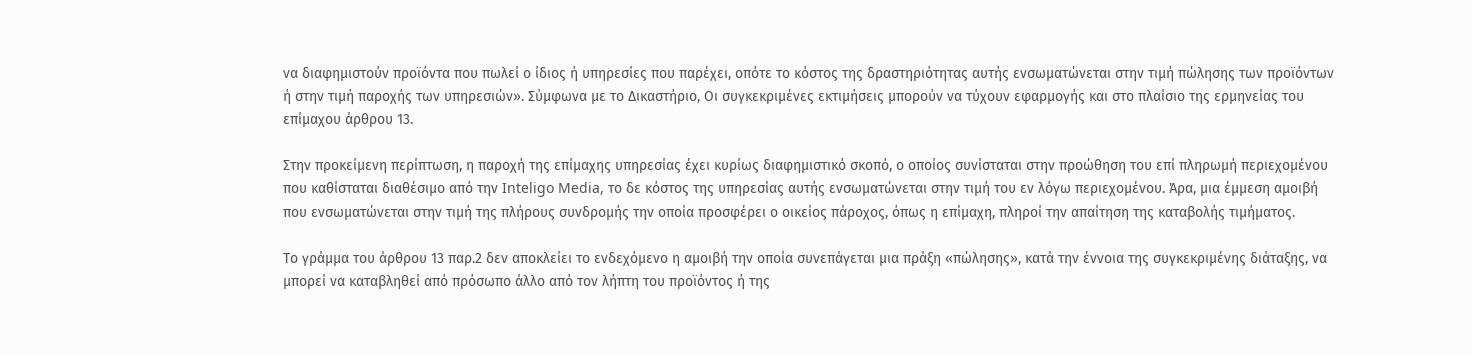να διαφημιστούν προϊόντα που πωλεί ο ίδιος ή υπηρεσίες που παρέχει, οπότε το κόστος της δραστηριότητας αυτής ενσωματώνεται στην τιμή πώλησης των προϊόντων ή στην τιμή παροχής των υπηρεσιών». Σύμφωνα με το Δικαστήριο, Οι συγκεκριμένες εκτιμήσεις μπορούν να τύχουν εφαρμογής και στο πλαίσιο της ερμηνείας του επίμαχου άρθρου 13.

Στην προκείμενη περίπτωση, η παροχή της επίμαχης υπηρεσίας έχει κυρίως διαφημιστικό σκοπό, ο οποίος συνίσταται στην προώθηση του επί πληρωμή περιεχομένου που καθίσταται διαθέσιμο από την Inteligo Media, το δε κόστος της υπηρεσίας αυτής ενσωματώνεται στην τιμή του εν λόγω περιεχομένου. Άρα, μια έμμεση αμοιβή που ενσωματώνεται στην τιμή της πλήρους συνδρομής την οποία προσφέρει ο οικείος πάροχος, όπως η επίμαχη, πληροί την απαίτηση της καταβολής τιμήματος.

Το γράμμα του άρθρου 13 παρ.2 δεν αποκλείει το ενδεχόμενο η αμοιβή την οποία συνεπάγεται μια πράξη «πώλησης», κατά την έννοια της συγκεκριμένης διάταξης, να μπορεί να καταβληθεί από πρόσωπο άλλο από τον λήπτη του προϊόντος ή της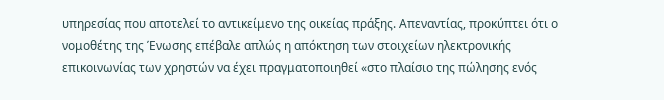υπηρεσίας που αποτελεί το αντικείμενο της οικείας πράξης. Απεναντίας, προκύπτει ότι ο νομοθέτης της Ένωσης επέβαλε απλώς η απόκτηση των στοιχείων ηλεκτρονικής επικοινωνίας των χρηστών να έχει πραγματοποιηθεί «στο πλαίσιο της πώλησης ενός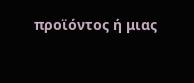προϊόντος ή μιας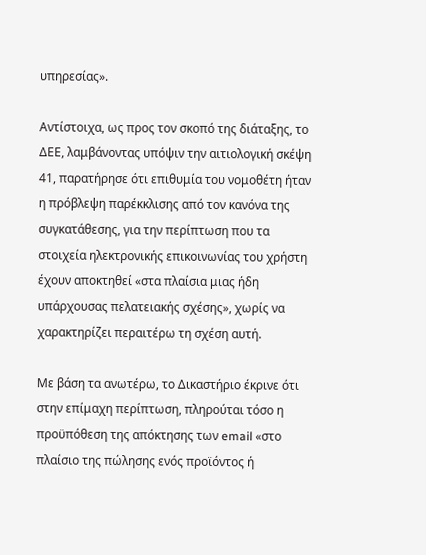υπηρεσίας».

Αντίστοιχα, ως προς τον σκοπό της διάταξης, το ΔΕΕ, λαμβάνοντας υπόψιν την αιτιολογική σκέψη 41, παρατήρησε ότι επιθυμία του νομοθέτη ήταν η πρόβλεψη παρέκκλισης από τον κανόνα της συγκατάθεσης, για την περίπτωση που τα στοιχεία ηλεκτρονικής επικοινωνίας του χρήστη έχουν αποκτηθεί «στα πλαίσια μιας ήδη υπάρχουσας πελατειακής σχέσης», χωρίς να χαρακτηρίζει περαιτέρω τη σχέση αυτή.

Με βάση τα ανωτέρω, το Δικαστήριο έκρινε ότι στην επίμαχη περίπτωση, πληρούται τόσο η προϋπόθεση της απόκτησης των email «στο πλαίσιο της πώλησης ενός προϊόντος ή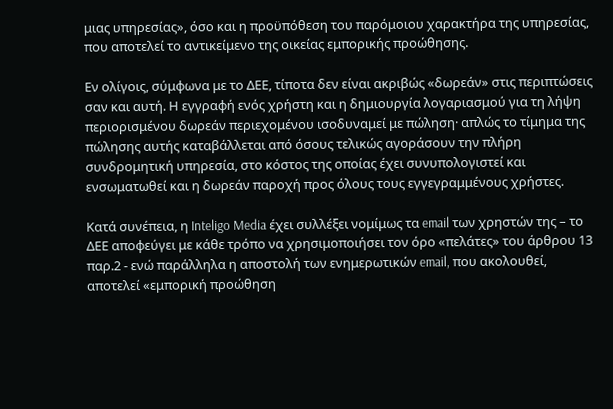μιας υπηρεσίας», όσο και η προϋπόθεση του παρόμοιου χαρακτήρα της υπηρεσίας, που αποτελεί το αντικείμενο της οικείας εμπορικής προώθησης.

Εν ολίγοις, σύμφωνα με το ΔΕΕ, τίποτα δεν είναι ακριβώς «δωρεάν» στις περιπτώσεις σαν και αυτή. Η εγγραφή ενός χρήστη και η δημιουργία λογαριασμού για τη λήψη περιορισμένου δωρεάν περιεχομένου ισοδυναμεί με πώληση· απλώς το τίμημα της πώλησης αυτής καταβάλλεται από όσους τελικώς αγοράσουν την πλήρη συνδρομητική υπηρεσία, στο κόστος της οποίας έχει συνυπολογιστεί και ενσωματωθεί και η δωρεάν παροχή προς όλους τους εγγεγραμμένους χρήστες.

Κατά συνέπεια, η Inteligo Media έχει συλλέξει νομίμως τα email των χρηστών της – το ΔΕΕ αποφεύγει με κάθε τρόπο να χρησιμοποιήσει τον όρο «πελάτες» του άρθρου 13 παρ.2 - ενώ παράλληλα η αποστολή των ενημερωτικών email, που ακολουθεί, αποτελεί «εμπορική προώθηση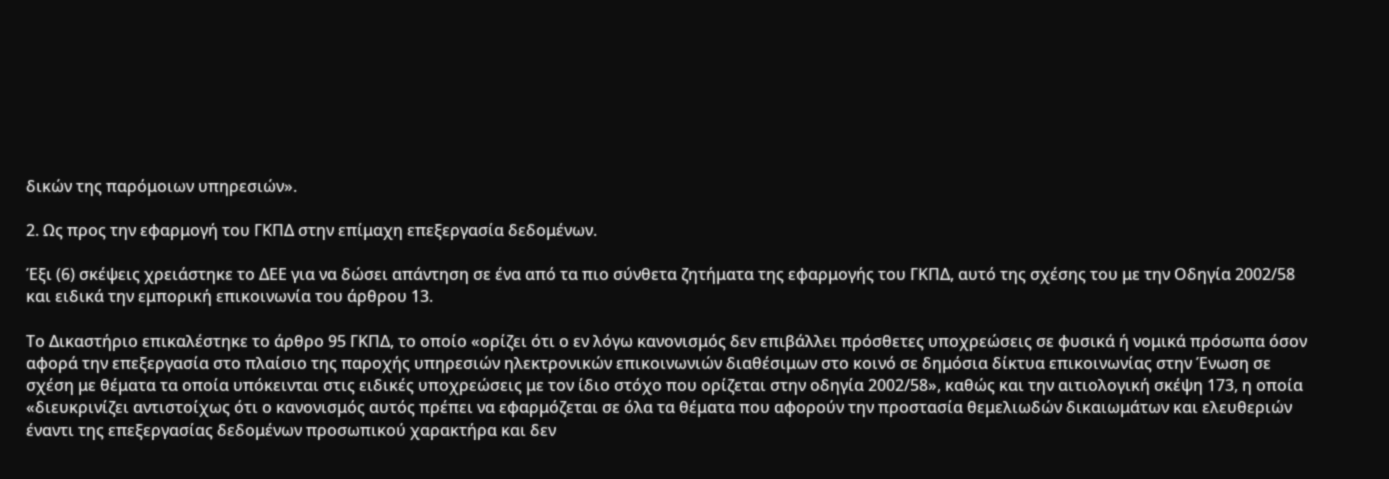δικών της παρόμοιων υπηρεσιών».

2. Ως προς την εφαρμογή του ΓΚΠΔ στην επίμαχη επεξεργασία δεδομένων.

Έξι (6) σκέψεις χρειάστηκε το ΔΕΕ για να δώσει απάντηση σε ένα από τα πιο σύνθετα ζητήματα της εφαρμογής του ΓΚΠΔ, αυτό της σχέσης του με την Οδηγία 2002/58 και ειδικά την εμπορική επικοινωνία του άρθρου 13.

Το Δικαστήριο επικαλέστηκε το άρθρο 95 ΓΚΠΔ, το οποίο «ορίζει ότι ο εν λόγω κανονισμός δεν επιβάλλει πρόσθετες υποχρεώσεις σε φυσικά ή νομικά πρόσωπα όσον αφορά την επεξεργασία στο πλαίσιο της παροχής υπηρεσιών ηλεκτρονικών επικοινωνιών διαθέσιμων στο κοινό σε δημόσια δίκτυα επικοινωνίας στην Ένωση σε σχέση με θέματα τα οποία υπόκεινται στις ειδικές υποχρεώσεις με τον ίδιο στόχο που ορίζεται στην οδηγία 2002/58», καθώς και την αιτιολογική σκέψη 173, η οποία «διευκρινίζει αντιστοίχως ότι ο κανονισμός αυτός πρέπει να εφαρμόζεται σε όλα τα θέματα που αφορούν την προστασία θεμελιωδών δικαιωμάτων και ελευθεριών έναντι της επεξεργασίας δεδομένων προσωπικού χαρακτήρα και δεν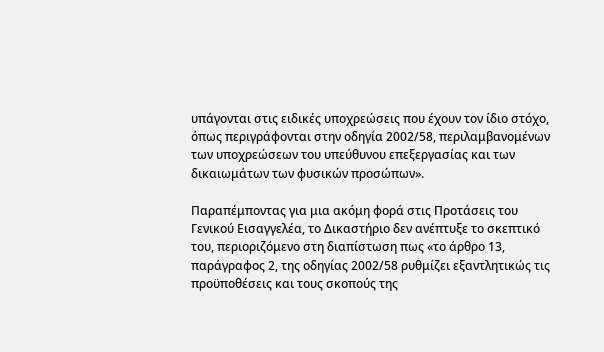υπάγονται στις ειδικές υποχρεώσεις που έχουν τον ίδιο στόχο, όπως περιγράφονται στην οδηγία 2002/58, περιλαμβανομένων των υποχρεώσεων του υπεύθυνου επεξεργασίας και των δικαιωμάτων των φυσικών προσώπων».

Παραπέμποντας για μια ακόμη φορά στις Προτάσεις του Γενικού Εισαγγελέα, το Δικαστήριο δεν ανέπτυξε το σκεπτικό του, περιοριζόμενο στη διαπίστωση πως «το άρθρο 13, παράγραφος 2, της οδηγίας 2002/58 ρυθμίζει εξαντλητικώς τις προϋποθέσεις και τους σκοπούς της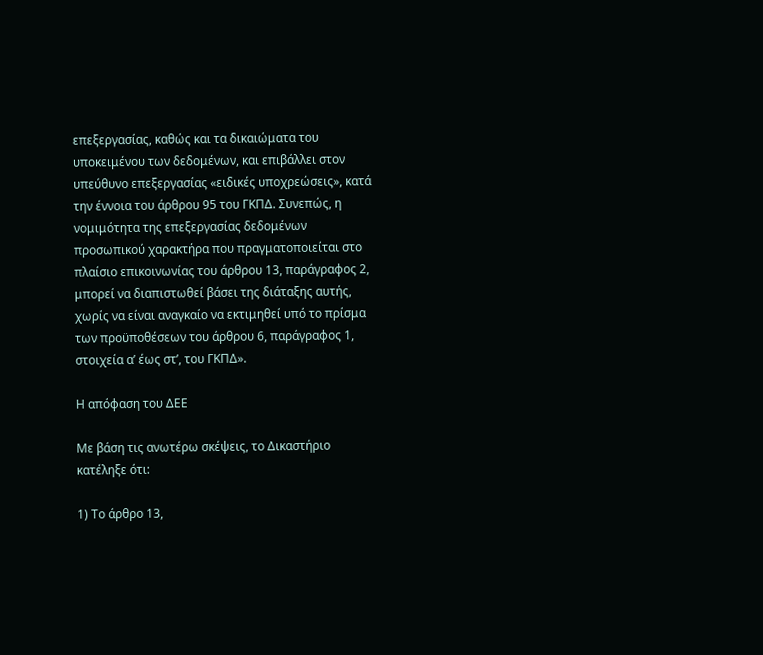επεξεργασίας, καθώς και τα δικαιώματα του υποκειμένου των δεδομένων, και επιβάλλει στον υπεύθυνο επεξεργασίας «ειδικές υποχρεώσεις», κατά την έννοια του άρθρου 95 του ΓΚΠΔ. Συνεπώς, η νομιμότητα της επεξεργασίας δεδομένων προσωπικού χαρακτήρα που πραγματοποιείται στο πλαίσιο επικοινωνίας του άρθρου 13, παράγραφος 2, μπορεί να διαπιστωθεί βάσει της διάταξης αυτής, χωρίς να είναι αναγκαίο να εκτιμηθεί υπό το πρίσμα των προϋποθέσεων του άρθρου 6, παράγραφος 1, στοιχεία αʹ έως στʹ, του ΓΚΠΔ».

Η απόφαση του ΔΕΕ

Με βάση τις ανωτέρω σκέψεις, το Δικαστήριο κατέληξε ότι:

1) Το άρθρο 13,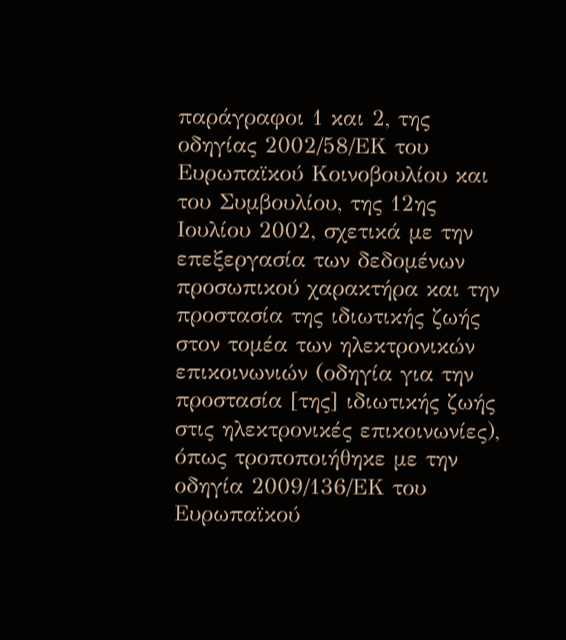παράγραφοι 1 και 2, της οδηγίας 2002/58/ΕΚ του Ευρωπαϊκού Κοινοβουλίου και του Συμβουλίου, της 12ης Ιουλίου 2002, σχετικά με την επεξεργασία των δεδομένων προσωπικού χαρακτήρα και την προστασία της ιδιωτικής ζωής στον τομέα των ηλεκτρονικών επικοινωνιών (οδηγία για την προστασία [της] ιδιωτικής ζωής στις ηλεκτρονικές επικοινωνίες), όπως τροποποιήθηκε με την οδηγία 2009/136/ΕΚ του Ευρωπαϊκού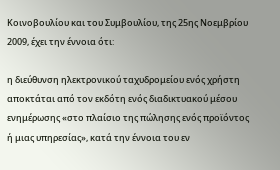Κοινοβουλίου και του Συμβουλίου, της 25ης Νοεμβρίου 2009, έχει την έννοια ότι:

η διεύθυνση ηλεκτρονικού ταχυδρομείου ενός χρήστη αποκτάται από τον εκδότη ενός διαδικτυακού μέσου ενημέρωσης «στο πλαίσιο της πώλησης ενός προϊόντος ή μιας υπηρεσίας», κατά την έννοια του εν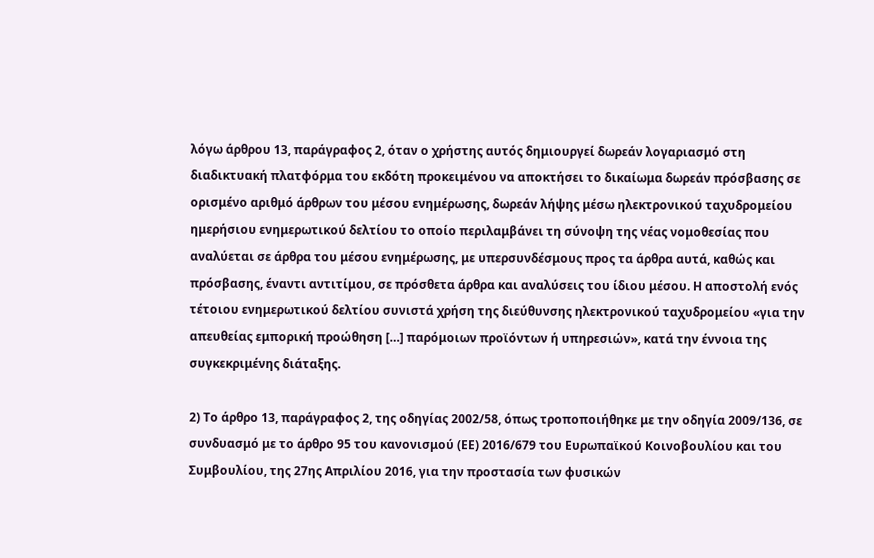λόγω άρθρου 13, παράγραφος 2, όταν ο χρήστης αυτός δημιουργεί δωρεάν λογαριασμό στη διαδικτυακή πλατφόρμα του εκδότη προκειμένου να αποκτήσει το δικαίωμα δωρεάν πρόσβασης σε ορισμένο αριθμό άρθρων του μέσου ενημέρωσης, δωρεάν λήψης μέσω ηλεκτρονικού ταχυδρομείου ημερήσιου ενημερωτικού δελτίου το οποίο περιλαμβάνει τη σύνοψη της νέας νομοθεσίας που αναλύεται σε άρθρα του μέσου ενημέρωσης, με υπερσυνδέσμους προς τα άρθρα αυτά, καθώς και πρόσβασης, έναντι αντιτίμου, σε πρόσθετα άρθρα και αναλύσεις του ίδιου μέσου. Η αποστολή ενός τέτοιου ενημερωτικού δελτίου συνιστά χρήση της διεύθυνσης ηλεκτρονικού ταχυδρομείου «για την απευθείας εμπορική προώθηση […] παρόμοιων προϊόντων ή υπηρεσιών», κατά την έννοια της συγκεκριμένης διάταξης.

2) Το άρθρο 13, παράγραφος 2, της οδηγίας 2002/58, όπως τροποποιήθηκε με την οδηγία 2009/136, σε συνδυασμό με το άρθρο 95 του κανονισμού (ΕΕ) 2016/679 του Ευρωπαϊκού Κοινοβουλίου και του Συμβουλίου, της 27ης Απριλίου 2016, για την προστασία των φυσικών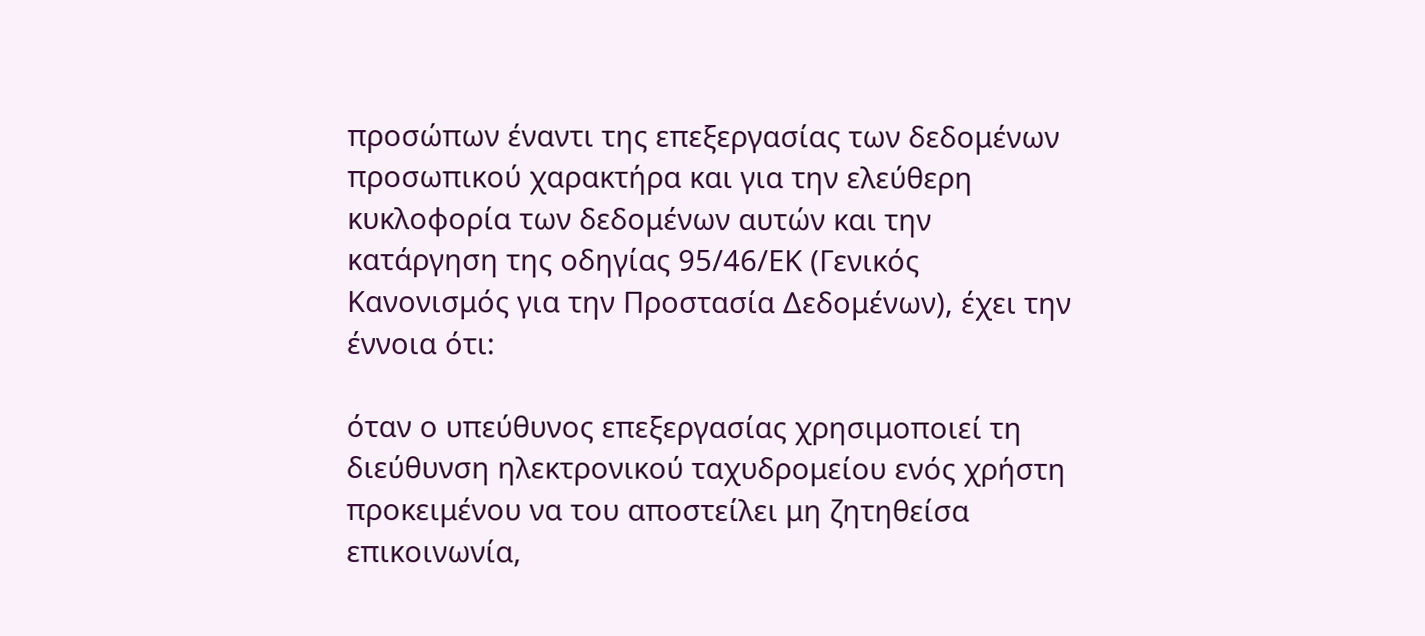προσώπων έναντι της επεξεργασίας των δεδομένων προσωπικού χαρακτήρα και για την ελεύθερη κυκλοφορία των δεδομένων αυτών και την κατάργηση της οδηγίας 95/46/ΕΚ (Γενικός Κανονισμός για την Προστασία Δεδομένων), έχει την έννοια ότι:

όταν ο υπεύθυνος επεξεργασίας χρησιμοποιεί τη διεύθυνση ηλεκτρονικού ταχυδρομείου ενός χρήστη προκειμένου να του αποστείλει μη ζητηθείσα επικοινωνία,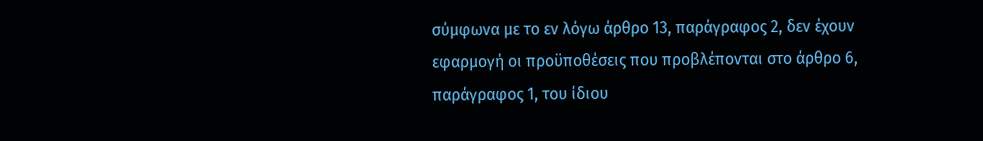σύμφωνα με το εν λόγω άρθρο 13, παράγραφος 2, δεν έχουν εφαρμογή οι προϋποθέσεις που προβλέπονται στο άρθρο 6, παράγραφος 1, του ίδιου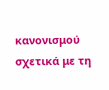κανονισμού σχετικά με τη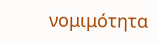νομιμότητα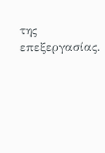της επεξεργασίας.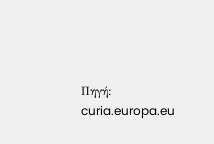Πηγή: curia.europa.eu